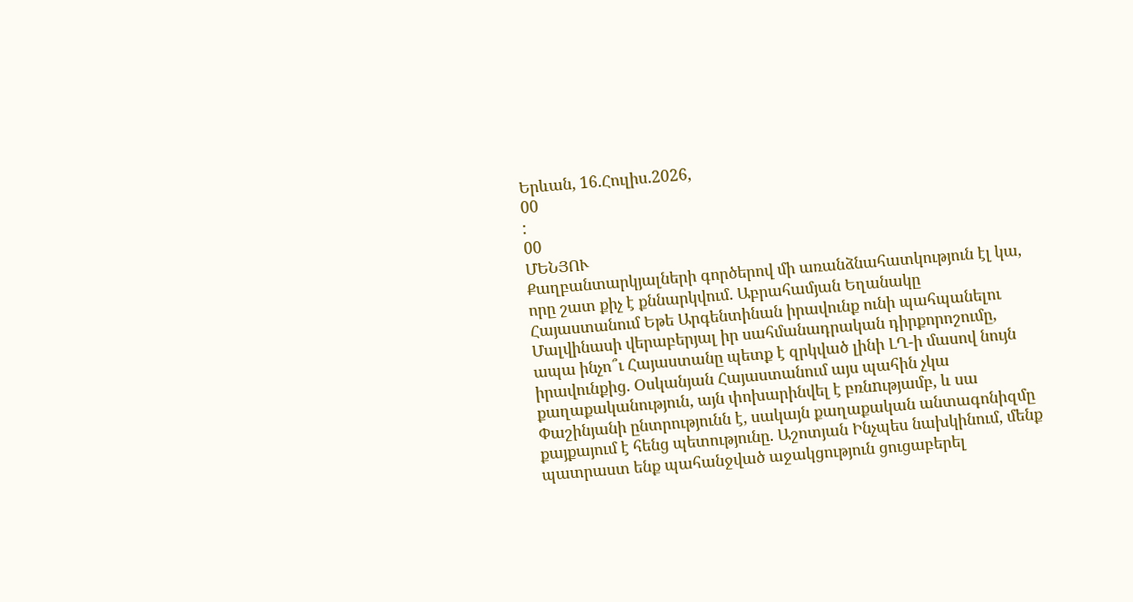Երևան, 16.Հուլիս.2026,
00
:
00
ՄԵՆՅՈՒ
Քաղբանտարկյալների գործերով մի առանձնահատկություն էլ կա, որը շատ քիչ է քննարկվում. Աբրահամյան Եղանակը Հայաստանում Եթե Արգենտինան իրավունք ունի պահպանելու Մալվինասի վերաբերյալ իր սահմանադրական դիրքորոշումը, ապա ինչո՞ւ Հայաստանը պետք է զրկված լինի ԼՂ-ի մասով նույն իրավունքից. Օսկանյան Հայաստանում այս պահին չկա քաղաքականություն, այն փոխարինվել է բռնnւթյամբ, և սա Փաշինյանի ընտրությունն է, սակայն քաղաքական անտագոնիզմը քայքայում է հենց պետությունը. Աշոտյան Ինչպես նախկինում, մենք պատրաստ ենք պահանջված աջակցություն ցուցաբերել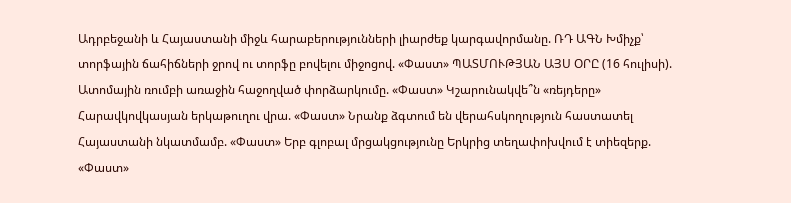Ադրբեջանի և Հայաստանի միջև հարաբերությունների լիարժեք կարգավորմանը. ՌԴ ԱԳՆ Խմիչք՝ տորֆային ճահիճների ջրով ու տորֆը բովելու միջոցով. «Փաստ» ՊԱՏՄՈՒԹՅԱՆ ԱՅՍ ՕՐԸ (16 հուլիսի). Ատոմային ռումբի առաջին հաջողված փորձարկումը. «Փաստ» Կշարունակվե՞ն «ռեյդերը» Հարավկովկասյան երկաթուղու վրա. «Փաստ» Նրանք ձգտում են վերահսկողություն հաստատել Հայաստանի նկատմամբ. «Փաստ» Երբ գլոբալ մրցակցությունը Երկրից տեղափոխվում է տիեզերք. «Փաստ»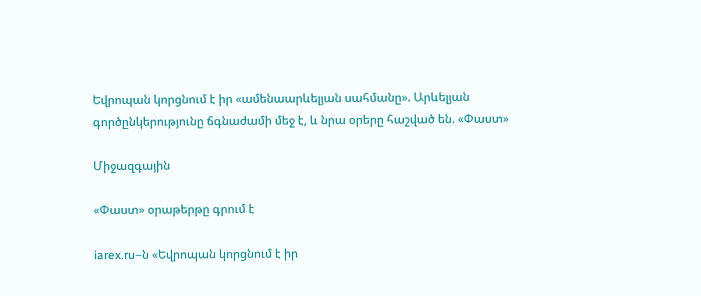Եվրոպան կորցնում է իր «ամենաարևելյան սահմանը». Արևելյան գործընկերությունը ճգնաժամի մեջ է, և նրա օրերը հաշված են. «Փաստ»

Միջազգային

«Փաստ» օրաթերթը գրում է

iarex.ru–ն «Եվրոպան կորցնում է իր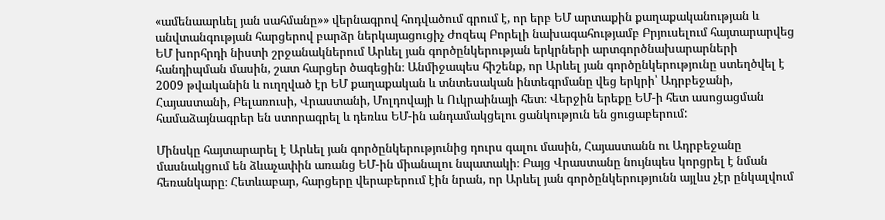«ամենաարևել յան սահմանը»» վերնագրով հոդվածում գրում է, որ երբ ԵՄ արտաքին քաղաքականության և անվտանգության հարցերով բարձր ներկայացուցիչ Ժոզեպ Բորելի նախագահությամբ Բրյուսելում հայտարարվեց ԵՄ խորհրդի նիստի շրջանակներում Արևել յան գործընկերության երկրների արտգործնախարարների հանդիպման մասին, շատ հարցեր ծագեցին։ Անմիջապես հիշենք, որ Արևել յան գործընկերությունը ստեղծվել է 2009 թվականին և ուղղված էր ԵՄ քաղաքական և տնտեսական ինտեգրմանը վեց երկրի՝ Ադրբեջանի, Հայաստանի, Բելառուսի, Վրաստանի, Մոլդովայի և Ուկրաինայի հետ։ Վերջին երեքը ԵՄ-ի հետ ասոցացման համաձայնագրեր են ստորագրել և դեռևս ԵՄ-ին անդամակցելու ցանկություն են ցուցաբերում:

Մինսկը հայտարարել է Արևել յան գործընկերությունից դուրս գալու մասին, Հայաստանն ու Ադրբեջանը մասնակցում են ձևաչափին առանց ԵՄ-ին միանալու նպատակի։ Բայց Վրաստանը նույնպես կորցրել է նման հեռանկարը։ Հետևաբար, հարցերը վերաբերում էին նրան, որ Արևել յան գործընկերությունն այլևս չէր ընկալվում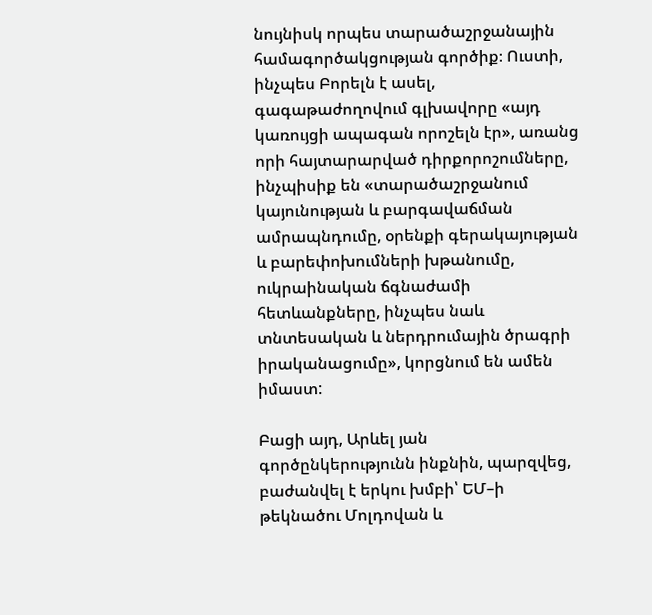նույնիսկ որպես տարածաշրջանային համագործակցության գործիք։ Ուստի, ինչպես Բորելն է ասել, գագաթաժողովում գլխավորը «այդ կառույցի ապագան որոշելն էր», առանց որի հայտարարված դիրքորոշումները, ինչպիսիք են «տարածաշրջանում կայունության և բարգավաճման ամրապնդումը, օրենքի գերակայության և բարեփոխումների խթանումը, ուկրաինական ճգնաժամի հետևանքները, ինչպես նաև տնտեսական և ներդրումային ծրագրի իրականացումը», կորցնում են ամեն իմաստ:

Բացի այդ, Արևել յան գործընկերությունն ինքնին, պարզվեց, բաժանվել է երկու խմբի՝ ԵՄ–ի թեկնածու Մոլդովան և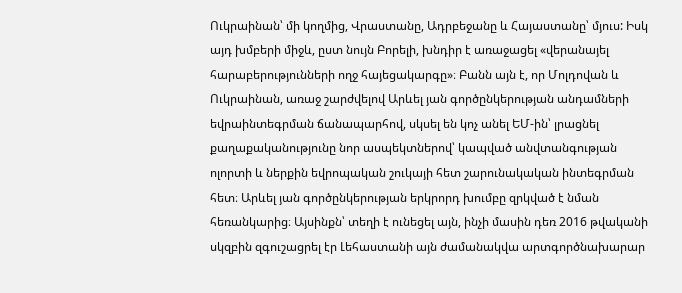Ուկրաինան՝ մի կողմից, Վրաստանը, Ադրբեջանը և Հայաստանը՝ մյուս: Իսկ այդ խմբերի միջև, ըստ նույն Բորելի, խնդիր է առաջացել «վերանայել հարաբերությունների ողջ հայեցակարգը»։ Բանն այն է, որ Մոլդովան և Ուկրաինան, առաջ շարժվելով Արևել յան գործընկերության անդամների եվրաինտեգրման ճանապարհով, սկսել են կոչ անել ԵՄ-ին՝ լրացնել քաղաքականությունը նոր ասպեկտներով՝ կապված անվտանգության ոլորտի և ներքին եվրոպական շուկայի հետ շարունակական ինտեգրման հետ։ Արևել յան գործընկերության երկրորդ խումբը զրկված է նման հեռանկարից։ Այսինքն՝ տեղի է ունեցել այն, ինչի մասին դեռ 2016 թվականի սկզբին զգուշացրել էր Լեհաստանի այն ժամանակվա արտգործնախարար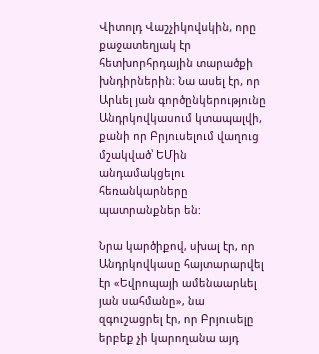Վիտոլդ Վաշչիկովսկին, որը քաջատեղյակ էր հետխորհրդային տարածքի խնդիրներին։ Նա ասել էր, որ Արևել յան գործընկերությունը Անդրկովկասում կտապալվի, քանի որ Բրյուսելում վաղուց մշակված՝ ԵՄին անդամակցելու հեռանկարները պատրանքներ են:

Նրա կարծիքով, սխալ էր, որ Անդրկովկասը հայտարարվել էր «Եվրոպայի ամենաարևել յան սահմանը», նա զգուշացրել էր, որ Բրյուսելը երբեք չի կարողանա այդ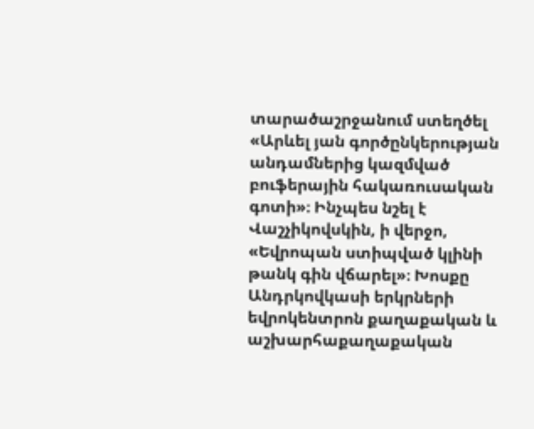տարածաշրջանում ստեղծել «Արևել յան գործընկերության անդամներից կազմված բուֆերային հակառուսական գոտի»։ Ինչպես նշել է Վաշչիկովսկին, ի վերջո, «Եվրոպան ստիպված կլինի թանկ գին վճարել»։ Խոսքը Անդրկովկասի երկրների եվրոկենտրոն քաղաքական և աշխարհաքաղաքական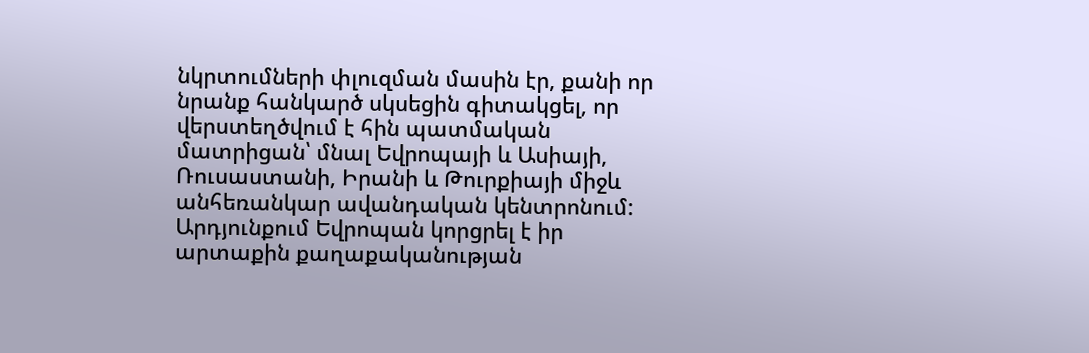նկրտումների փլուզման մասին էր, քանի որ նրանք հանկարծ սկսեցին գիտակցել, որ վերստեղծվում է հին պատմական մատրիցան՝ մնալ Եվրոպայի և Ասիայի, Ռուսաստանի, Իրանի և Թուրքիայի միջև անհեռանկար ավանդական կենտրոնում: Արդյունքում Եվրոպան կորցրել է իր արտաքին քաղաքականության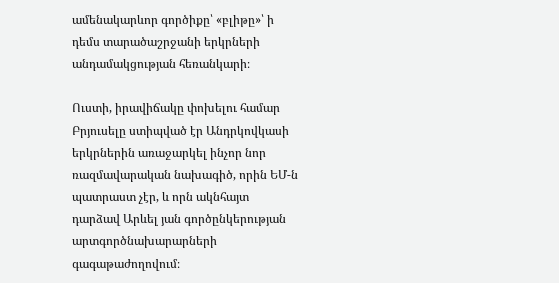ամենակարևոր գործիքը՝ «բլիթը»՝ ի դեմս տարածաշրջանի երկրների անդամակցության հեռանկարի։

Ուստի, իրավիճակը փոխելու համար Բրյուսելը ստիպված էր Անդրկովկասի երկրներին առաջարկել ինչոր նոր ռազմավարական նախագիծ, որին ԵՄ-ն պատրաստ չէր, և որն ակնհայտ դարձավ Արևել յան գործընկերության արտգործնախարարների գագաթաժողովում։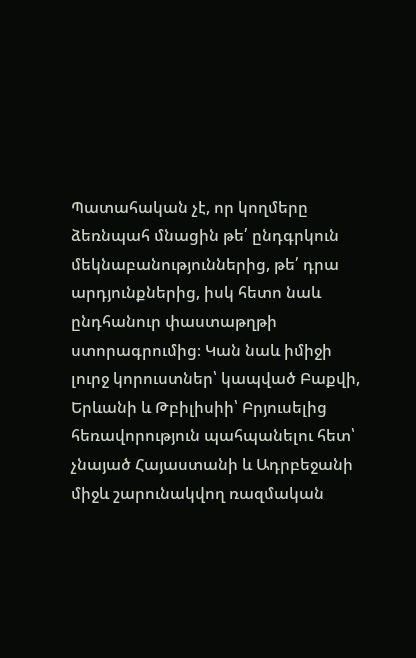Պատահական չէ, որ կողմերը ձեռնպահ մնացին թե՛ ընդգրկուն մեկնաբանություններից, թե՛ դրա արդյունքներից, իսկ հետո նաև ընդհանուր փաստաթղթի ստորագրումից։ Կան նաև իմիջի լուրջ կորուստներ՝ կապված Բաքվի, Երևանի և Թբիլիսիի՝ Բրյուսելից հեռավորություն պահպանելու հետ՝ չնայած Հայաստանի և Ադրբեջանի միջև շարունակվող ռազմական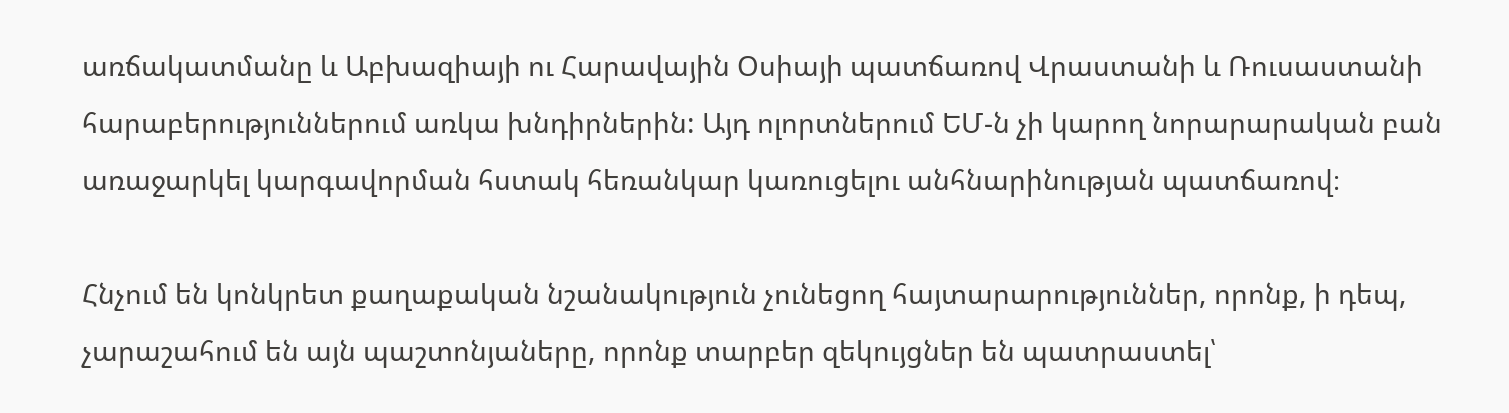առճակատմանը և Աբխազիայի ու Հարավային Օսիայի պատճառով Վրաստանի և Ռուսաստանի հարաբերություններում առկա խնդիրներին: Այդ ոլորտներում ԵՄ-ն չի կարող նորարարական բան առաջարկել կարգավորման հստակ հեռանկար կառուցելու անհնարինության պատճառով։

Հնչում են կոնկրետ քաղաքական նշանակություն չունեցող հայտարարություններ, որոնք, ի դեպ, չարաշահում են այն պաշտոնյաները, որոնք տարբեր զեկույցներ են պատրաստել՝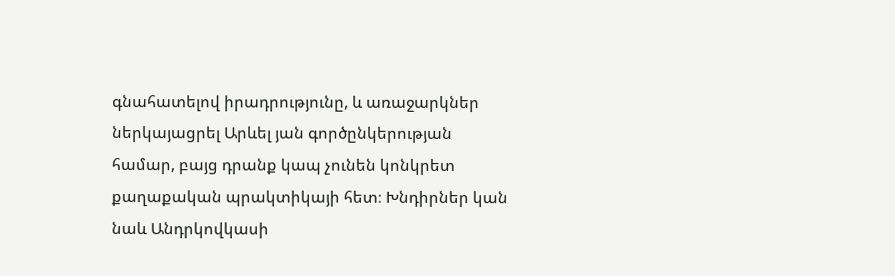գնահատելով իրադրությունը, և առաջարկներ ներկայացրել Արևել յան գործընկերության համար, բայց դրանք կապ չունեն կոնկրետ քաղաքական պրակտիկայի հետ։ Խնդիրներ կան նաև Անդրկովկասի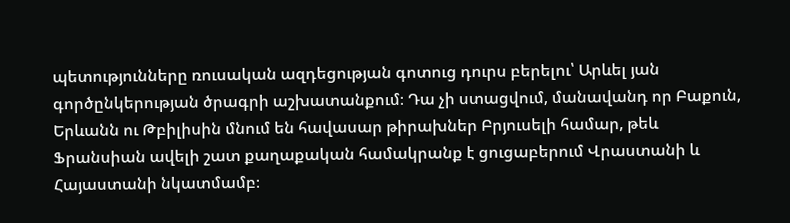պետությունները ռուսական ազդեցության գոտուց դուրս բերելու՝ Արևել յան գործընկերության ծրագրի աշխատանքում։ Դա չի ստացվում, մանավանդ որ Բաքուն, Երևանն ու Թբիլիսին մնում են հավասար թիրախներ Բրյուսելի համար, թեև Ֆրանսիան ավելի շատ քաղաքական համակրանք է ցուցաբերում Վրաստանի և Հայաստանի նկատմամբ։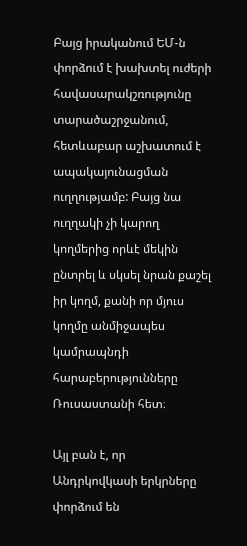Բայց իրականում ԵՄ-ն փորձում է խախտել ուժերի հավասարակշռությունը տարածաշրջանում, հետևաբար աշխատում է ապակայունացման ուղղությամբ: Բայց նա ուղղակի չի կարող կողմերից որևէ մեկին ընտրել և սկսել նրան քաշել իր կողմ, քանի որ մյուս կողմը անմիջապես կամրապնդի հարաբերությունները Ռուսաստանի հետ։

Այլ բան է, որ Անդրկովկասի երկրները փորձում են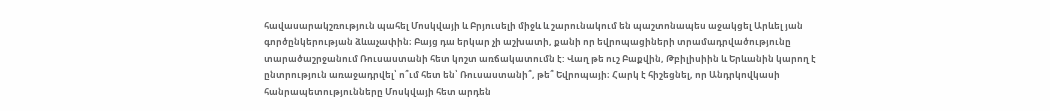հավասարակշռություն պահել Մոսկվայի և Բրյուսելի միջև և շարունակում են պաշտոնապես աջակցել Արևել յան գործընկերության ձևաչափին։ Բայց դա երկար չի աշխատի, քանի որ եվրոպացիների տրամադրվածությունը տարածաշրջանում Ռուսաստանի հետ կոշտ առճակատումն է: Վաղ թե ուշ Բաքվին, Թբիլիսիին և Երևանին կարող է ընտրություն առաջադրվել՝ ո՞ւմ հետ են՝ Ռուսաստանի՞, թե՞ Եվրոպայի։ Հարկ է հիշեցնել, որ Անդրկովկասի հանրապետությունները Մոսկվայի հետ արդեն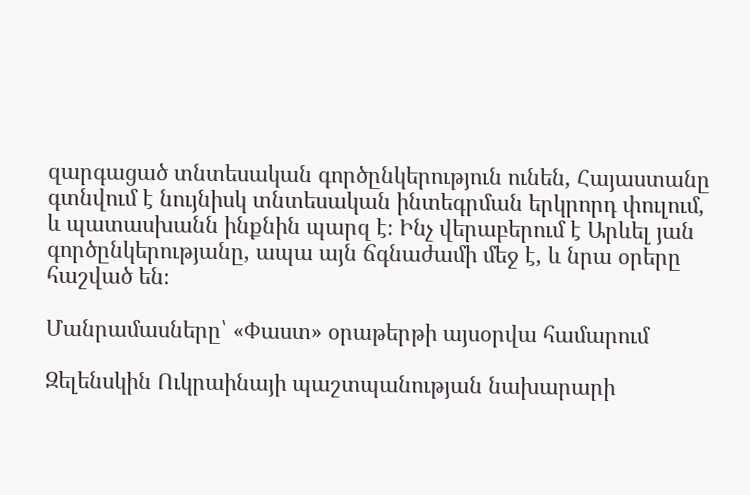զարգացած տնտեսական գործընկերություն ունեն, Հայաստանը գտնվում է նույնիսկ տնտեսական ինտեգրման երկրորդ փուլում, և պատասխանն ինքնին պարզ է։ Ինչ վերաբերում է Արևել յան գործընկերությանը, ապա այն ճգնաժամի մեջ է, և նրա օրերը հաշված են։

Մանրամասները՝ «Փաստ» օրաթերթի այսօրվա համարում

Զելենսկին Ուկրաինայի պաշտպանության նախարարի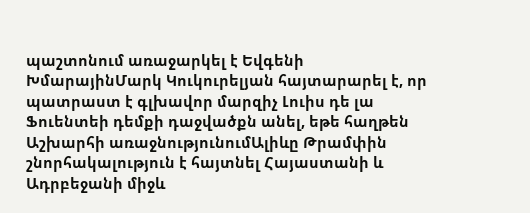պաշտոնում առաջարկել է Եվգենի ԽմարայինՄարկ Կուկուրելյան հայտարարել է, որ պատրաստ է գլխավոր մարզիչ Լուիս դե լա Ֆուենտեի դեմքի դաջվածքն անել, եթե հաղթեն Աշխարհի առաջնությունումԱլիևը Թրամփին շնորհակալություն է հայտնել Հայաստանի և Ադրբեջանի միջև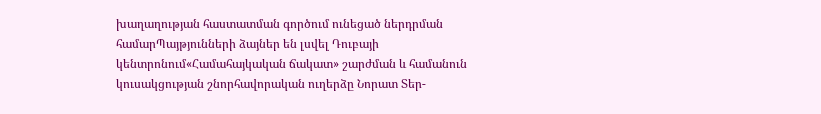խաղաղության հաստատման գործում ունեցած ներդրման համարՊայթյունների ձայներ են լսվել Դուբայի կենտրոնում«Համահայկական ճակատ» շարժման և համանուն կուսակցության շնորհավորական ուղերձը Նորատ Տեր-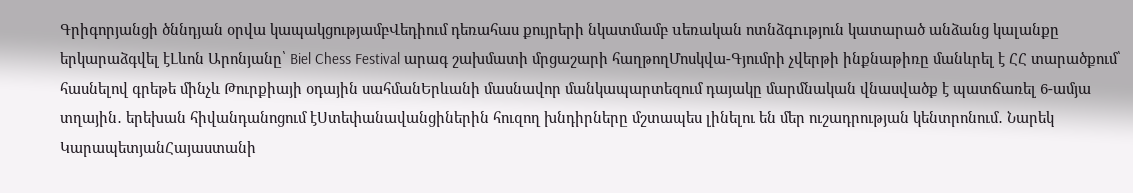Գրիգորյանցի ծննդյան օրվա կապակցությամբՎեդիում դեռահաս քույրերի նկատմամբ uեռական ոտնձգnւթյուն կատարած անձանց կալանքը երկարաձգվել էԼևոն Արոնյանը՝ Biel Chess Festival արագ շախմատի մրցաշարի հաղթողՄոսկվա-Գյումրի չվերթի ինքնաթիռը մանևրել է ՀՀ տարածքում՝ հասնելով գրեթե մինչև Թուրքիայի օդային սահմանԵրևանի մասնավոր մանկապարտեզում դայակը մարմնական վնասվածք է պատճառել 6-ամյա տղային․ երեխան հիվանդանոցում էՍտեփանավանցիներին հուզող խնդիրները մշտապես լինելու են մեր ուշադրության կենտրոնում․ Նարեկ ԿարապետյանՀայաստանի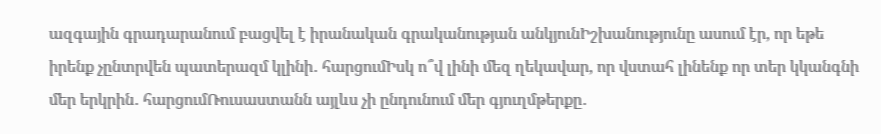ազգային գրադարանում բացվել է իրանական գրականության անկյունԻշխանությունը ասում էր, որ եթե իրենք չընտրվեն պատերազմ կլինի․ հարցումԻսկ ո՞վ լինի մեզ ղեկավար, որ վստահ լինենք որ տեր կկանգնի մեր երկրին․ հարցումՌուսաստանն այլևս չի ընդունում մեր գյուղմթերքը․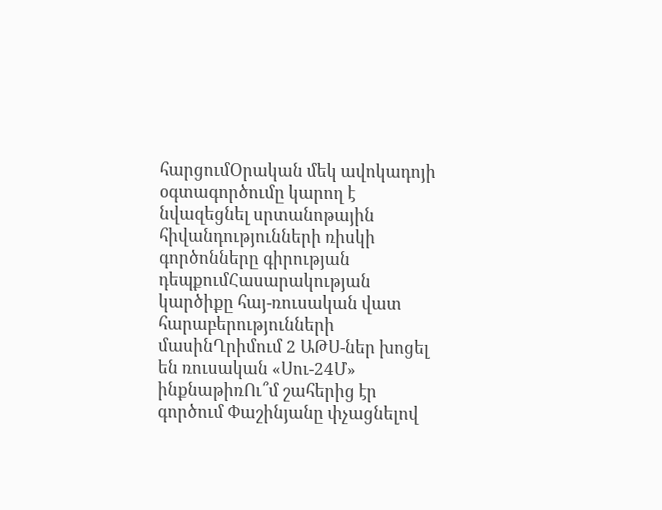հարցումՕրական մեկ ավոկադոյի օգտագործումը կարող է նվազեցնել սրտանոթային հիվանդությունների ռիսկի գործոնները գիրության դեպքումՀասարակության կարծիքը հայ-ռուսական վատ հարաբերությունների մասինՂրիմում 2 ԱԹՍ-ներ խոցել են ռուսական «Սու-24Մ» ինքնաթիռՈւ՞մ շահերից էր գործում Փաշինյանը փչացնելով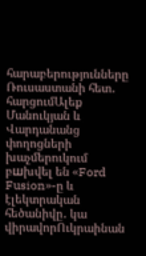հարաբերությունները Ռուսաստանի հետ․ հարցումԱլեք Մանուկյան և Վարդանանց փողոցների խաչմերուկում բшխվել են «Ford Fusion»-ը և էլեկտրական հեծանիվը․ կա վիրավորՈւկրաինան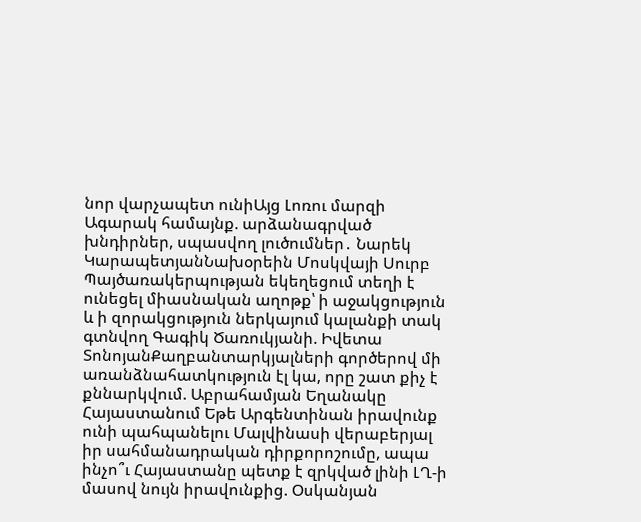նոր վարչապետ ունիԱյց Լոռու մարզի Ագարակ համայնք. արձանագրված խնդիրներ, սպասվող լուծումներ․ Նարեկ ԿարապետյանՆախօրեին Մոսկվայի Սուրբ Պայծառակերպության եկեղեցում տեղի է ունեցել միասնական աղոթք՝ ի աջակցություն և ի զորակցություն ներկայում կալանքի տակ գտնվող Գագիկ Ծառուկյանի. Իվետա ՏոնոյանՔաղբանտարկյալների գործերով մի առանձնահատկություն էլ կա, որը շատ քիչ է քննարկվում. Աբրահամյան Եղանակը Հայաստանում Եթե Արգենտինան իրավունք ունի պահպանելու Մալվինասի վերաբերյալ իր սահմանադրական դիրքորոշումը, ապա ինչո՞ւ Հայաստանը պետք է զրկված լինի ԼՂ-ի մասով նույն իրավունքից. Օսկանյան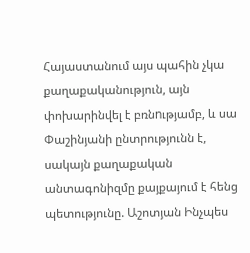Հայաստանում այս պահին չկա քաղաքականություն, այն փոխարինվել է բռնnւթյամբ, և սա Փաշինյանի ընտրությունն է, սակայն քաղաքական անտագոնիզմը քայքայում է հենց պետությունը. Աշոտյան Ինչպես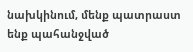նախկինում, մենք պատրաստ ենք պահանջված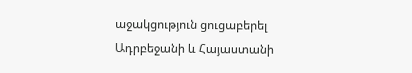աջակցություն ցուցաբերել Ադրբեջանի և Հայաստանի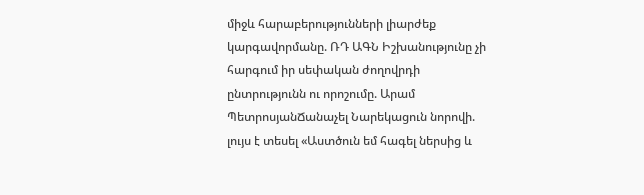միջև հարաբերությունների լիարժեք կարգավորմանը. ՌԴ ԱԳՆ Իշխանությունը չի հարգում իր սեփական ժողովրդի ընտրությունն ու որոշումը. Արամ ՊետրոսյանՃանաչել Նարեկացուն նորովի. լույս է տեսել «Աստծուն եմ հագել ներսից և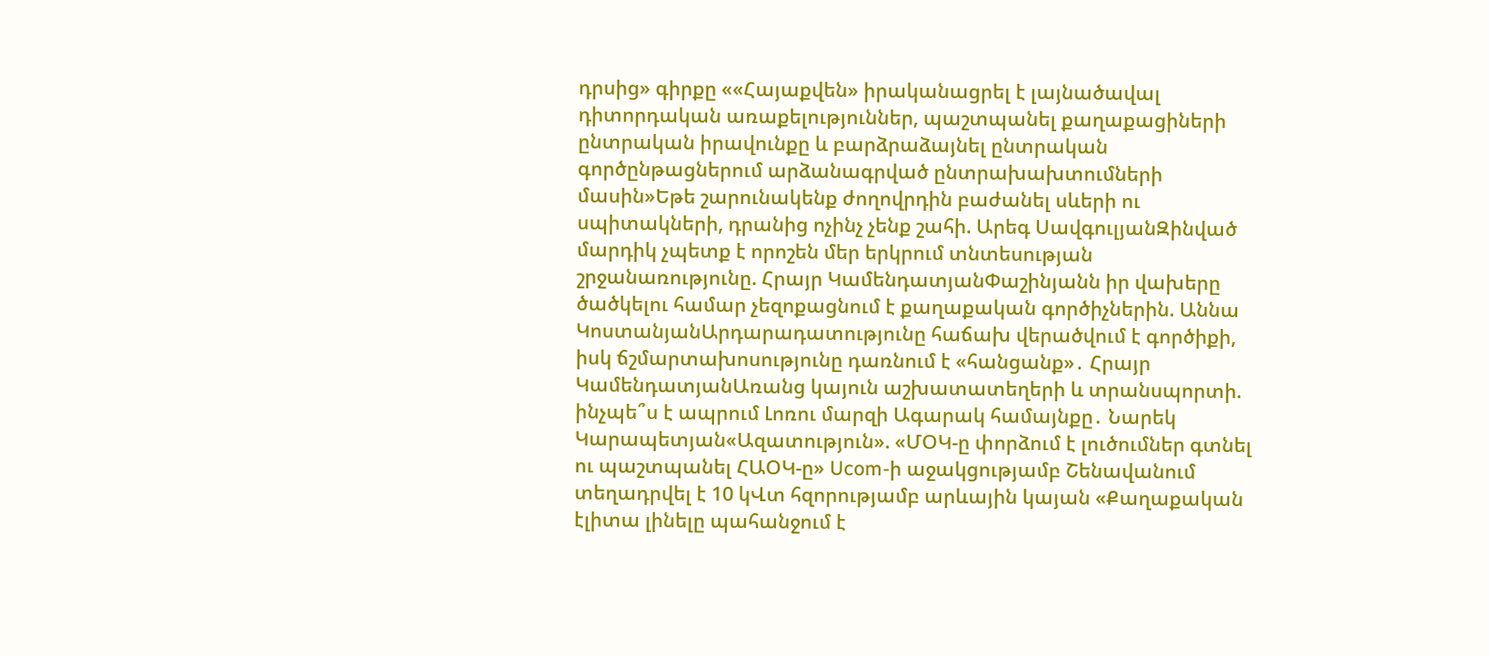դրսից» գիրքը ««Հայաքվեն» իրականացրել է լայնածավալ դիտորդական առաքելություններ, պաշտպանել քաղաքացիների ընտրական իրավունքը և բարձրաձայնել ընտրական գործընթացներում արձանագրված ընտրախախտումների մասին»Եթե շարունակենք ժողովրդին բաժանել սևերի ու սպիտակների, դրանից ոչինչ չենք շահի. Արեգ ՍավգուլյանԶինված մարդիկ չպետք է որոշեն մեր երկրում տնտեսության շրջանառությունը. Հրայր ԿամենդատյանՓաշինյանն իր վախերը ծածկելու համար չեզոքացնում է քաղաքական գործիչներին. Աննա ԿոստանյանԱրդարադատությունը հաճախ վերածվում է գործիքի, իսկ ճշմարտախոսությունը դառնում է «հանցանք»․ Հրայր ԿամենդատյանԱռանց կայուն աշխատատեղերի և տրանսպորտի. ինչպե՞ս է ապրում Լոռու մարզի Ագարակ համայնքը․ Նարեկ Կարապետյան«Ազատություն». «ՄՕԿ-ը փորձում է լուծումներ գտնել ու պաշտպանել ՀԱՕԿ-ը» Ucom-ի աջակցությամբ Շենավանում տեղադրվել է 10 կՎտ հզորությամբ արևային կայան «Քաղաքական էլիտա լինելը պահանջում է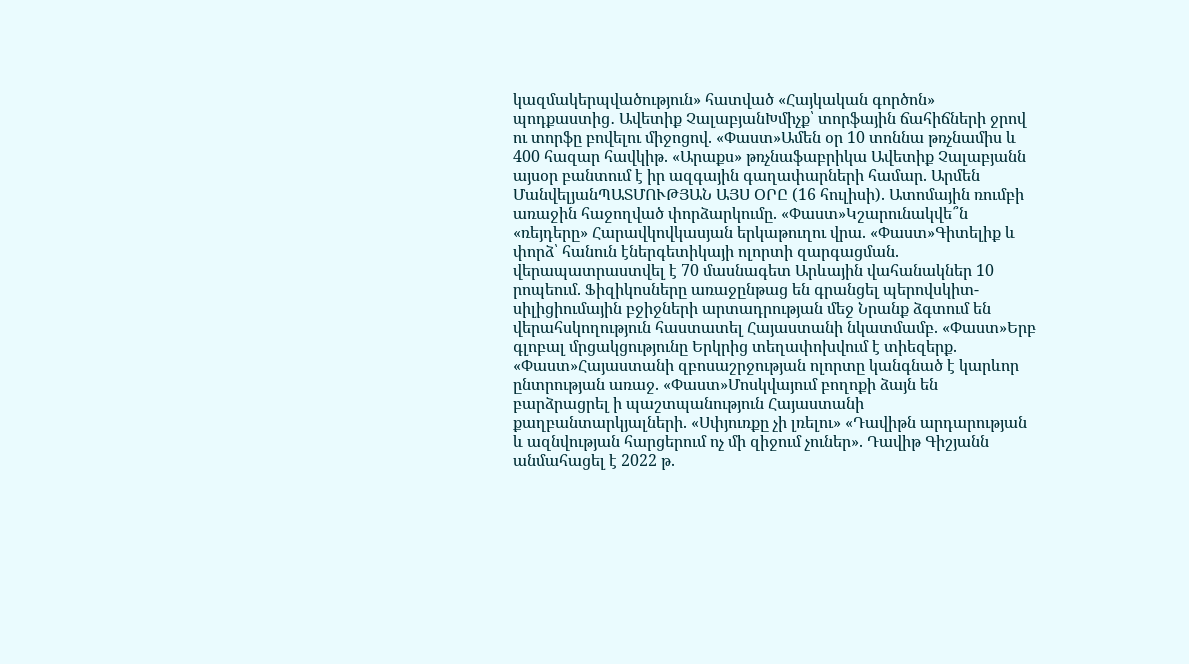կազմակերպվածություն» հատված «Հայկական գործոն» պոդքաստից․ Ավետիք ՉալաբյանԽմիչք՝ տորֆային ճահիճների ջրով ու տորֆը բովելու միջոցով. «Փաստ»Ամեն օր 10 տոննա թռչնամիս և 400 հազար հավկիթ. «Արաքս» թռչնաֆաբրիկա Ավետիք Չալաբյանն այսօր բանտում է իր ազգային գաղափարների համար. Արմեն ՄանվելյանՊԱՏՄՈՒԹՅԱՆ ԱՅՍ ՕՐԸ (16 հուլիսի). Ատոմային ռումբի առաջին հաջողված փորձարկումը. «Փաստ»Կշարունակվե՞ն «ռեյդերը» Հարավկովկասյան երկաթուղու վրա. «Փաստ»Գիտելիք և փորձ՝ հանուն էներգետիկայի ոլորտի զարգացման. վերապատրաստվել է 70 մասնագետ Արևային վահանակներ 10 րոպեում. Ֆիզիկոսները առաջընթաց են գրանցել պերովսկիտ-սիլիցիումային բջիջների արտադրության մեջ Նրանք ձգտում են վերահսկողություն հաստատել Հայաստանի նկատմամբ. «Փաստ»Երբ գլոբալ մրցակցությունը Երկրից տեղափոխվում է տիեզերք. «Փաստ»Հայաստանի զբոսաշրջության ոլորտը կանգնած է կարևոր ընտրության առաջ. «Փաստ»Մոսկվայում բողոքի ձայն են բարձրացրել ի պաշտպանություն Հայաստանի քաղբանտարկյալների. «Սփյուռքը չի լռելու» «Դավիթն արդարության և ազնվության հարցերում ոչ մի զիջում չուներ». Դավիթ Գիշյանն անմահացել է 2022 թ.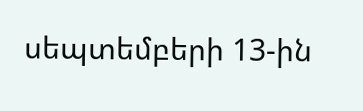սեպտեմբերի 13-ին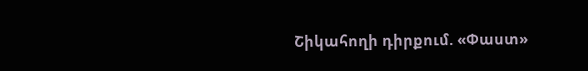Շիկահողի դիրքում. «Փաստ»